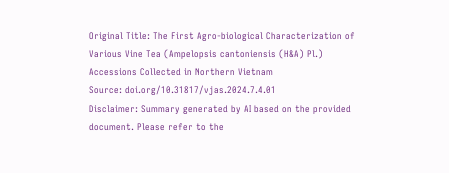Original Title: The First Agro-biological Characterization of Various Vine Tea (Ampelopsis cantoniensis (H&A) Pl.) Accessions Collected in Northern Vietnam
Source: doi.org/10.31817/vjas.2024.7.4.01
Disclaimer: Summary generated by AI based on the provided document. Please refer to the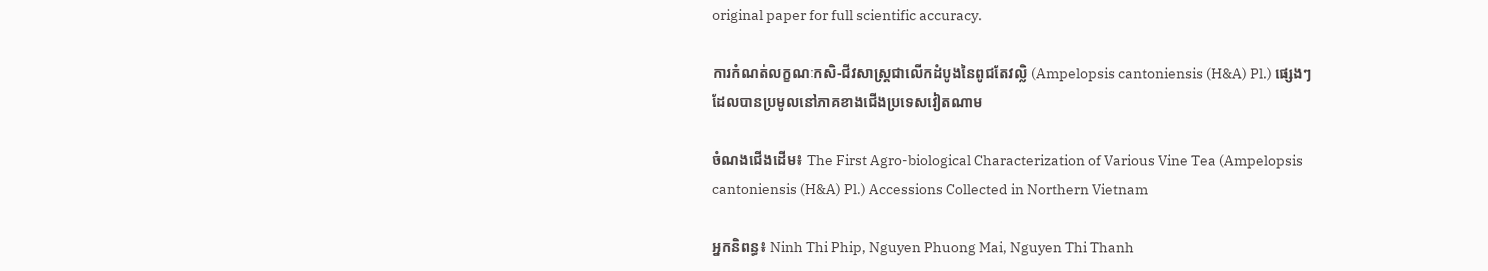original paper for full scientific accuracy.

ការកំណត់លក្ខណៈកសិ-ជីវសាស្ត្រជាលើកដំបូងនៃពូជតែវល្លិ (Ampelopsis cantoniensis (H&A) Pl.) ផ្សេងៗដែលបានប្រមូលនៅភាគខាងជើងប្រទេសវៀតណាម

ចំណងជើងដើម៖ The First Agro-biological Characterization of Various Vine Tea (Ampelopsis cantoniensis (H&A) Pl.) Accessions Collected in Northern Vietnam

អ្នកនិពន្ធ៖ Ninh Thi Phip, Nguyen Phuong Mai, Nguyen Thi Thanh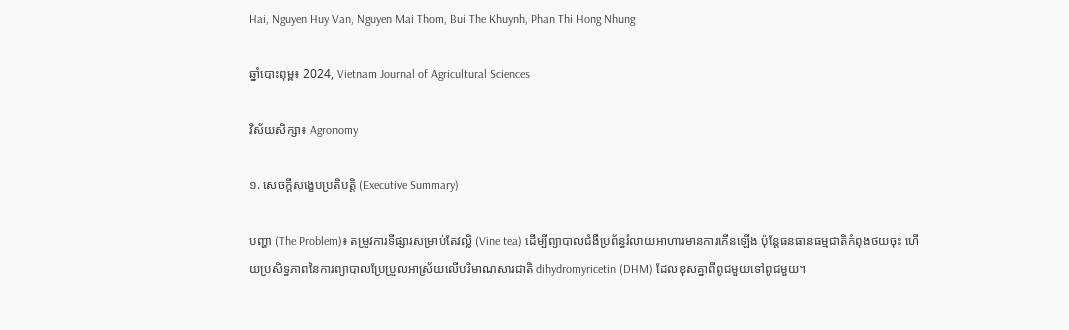Hai, Nguyen Huy Van, Nguyen Mai Thom, Bui The Khuynh, Phan Thi Hong Nhung

ឆ្នាំបោះពុម្ព៖ 2024, Vietnam Journal of Agricultural Sciences

វិស័យសិក្សា៖ Agronomy

១. សេចក្តីសង្ខេបប្រតិបត្តិ (Executive Summary)

បញ្ហា (The Problem)៖ តម្រូវការទីផ្សារសម្រាប់តែវល្លិ (Vine tea) ដើម្បីព្យាបាលជំងឺប្រព័ន្ធរំលាយអាហារមានការកើនឡើង ប៉ុន្តែធនធានធម្មជាតិកំពុងថយចុះ ហើយប្រសិទ្ធភាពនៃការព្យាបាលប្រែប្រួលអាស្រ័យលើបរិមាណសារជាតិ dihydromyricetin (DHM) ដែលខុសគ្នាពីពូជមួយទៅពូជមួយ។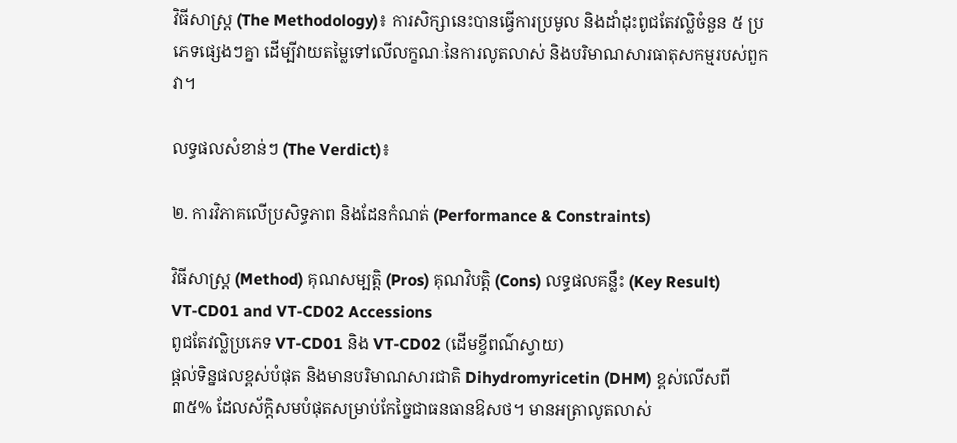វិធីសាស្ត្រ (The Methodology)៖ ការសិក្សានេះបានធ្វើការប្រមូល និងដាំដុះពូជតែវល្លិចំនួន ៥ ប្រភេទផ្សេងៗគ្នា ដើម្បីវាយតម្លៃទៅលើលក្ខណៈនៃការលូតលាស់ និងបរិមាណសារធាតុសកម្មរបស់ពួកវា។

លទ្ធផលសំខាន់ៗ (The Verdict)៖

២. ការវិភាគលើប្រសិទ្ធភាព និងដែនកំណត់ (Performance & Constraints)

វិធីសាស្ត្រ (Method) គុណសម្បត្តិ (Pros) គុណវិបត្តិ (Cons) លទ្ធផលគន្លឹះ (Key Result)
VT-CD01 and VT-CD02 Accessions
ពូជតែវល្លិប្រភេទ VT-CD01 និង VT-CD02 (ដើមខ្ចីពណ៌ស្វាយ)
ផ្តល់ទិន្នផលខ្ពស់បំផុត និងមានបរិមាណសារជាតិ Dihydromyricetin (DHM) ខ្ពស់លើសពី ៣៥% ដែលស័ក្តិសមបំផុតសម្រាប់កែច្នៃជាធនធានឱសថ។ មានអត្រាលូតលាស់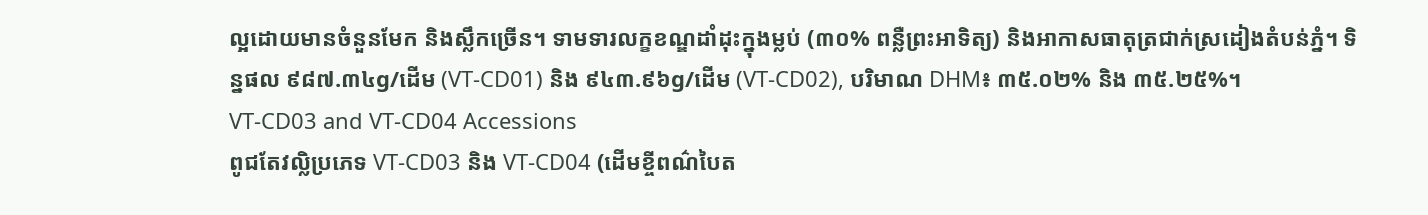ល្អដោយមានចំនួនមែក និងស្លឹកច្រើន។ ទាមទារលក្ខខណ្ឌដាំដុះក្នុងម្លប់ (៣០% ពន្លឺព្រះអាទិត្យ) និងអាកាសធាតុត្រជាក់ស្រដៀងតំបន់ភ្នំ។ ទិន្នផល ៩៨៧.៣៤g/ដើម (VT-CD01) និង ៩៤៣.៩៦g/ដើម (VT-CD02), បរិមាណ DHM៖ ៣៥.០២% និង ៣៥.២៥%។
VT-CD03 and VT-CD04 Accessions
ពូជតែវល្លិប្រភេទ VT-CD03 និង VT-CD04 (ដើមខ្ចីពណ៌បៃត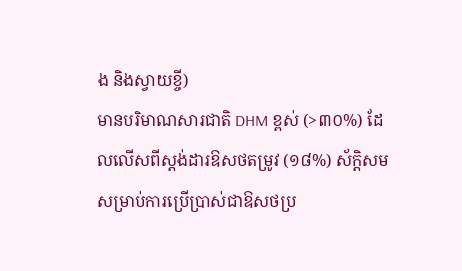ង និងស្វាយខ្ចី)
មានបរិមាណសារជាតិ DHM ខ្ពស់ (>៣០%) ដែលលើសពីស្តង់ដារឱសថតម្រូវ (១៨%) ស័ក្តិសមសម្រាប់ការប្រើប្រាស់ជាឱសថប្រ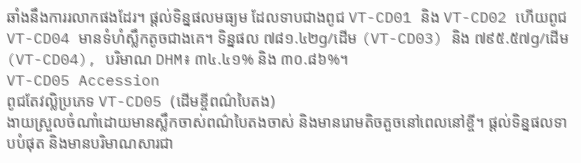ឆាំងនឹងការរលាកផងដែរ។ ផ្តល់ទិន្នផលមធ្យម ដែលទាបជាងពូជ VT-CD01 និង VT-CD02 ហើយពូជ VT-CD04 មានទំហំស្លឹកតូចជាងគេ។ ទិន្នផល ៧៨១.៤២g/ដើម (VT-CD03) និង ៧៩៥.៥៧g/ដើម (VT-CD04), បរិមាណ DHM៖ ៣៤.៤១% និង ៣០.៨៦%។
VT-CD05 Accession
ពូជតែវល្លិប្រភេទ VT-CD05 (ដើមខ្ចីពណ៌បៃតង)
ងាយស្រួលចំណាំដោយមានស្លឹកចាស់ពណ៌បៃតងចាស់ និងមានរោមតិចតួចនៅពេលនៅខ្ចី។ ផ្តល់ទិន្នផលទាបបំផុត និងមានបរិមាណសារជា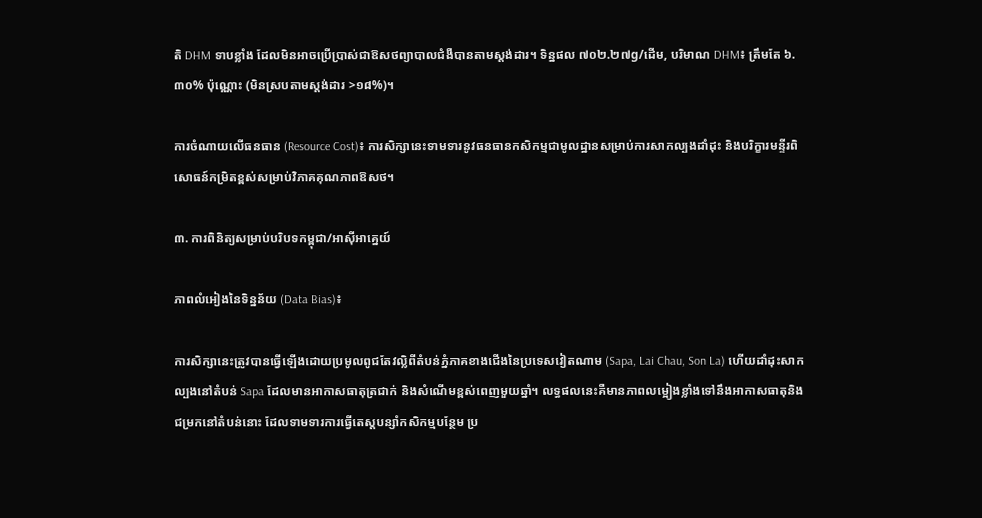តិ DHM ទាបខ្លាំង ដែលមិនអាចប្រើប្រាស់ជាឱសថព្យាបាលជំងឺបានតាមស្តង់ដារ។ ទិន្នផល ៧០២.២៧g/ដើម, បរិមាណ DHM៖ ត្រឹមតែ ៦.៣០% ប៉ុណ្ណោះ (មិនស្របតាមស្តង់ដារ >១៨%)។

ការចំណាយលើធនធាន (Resource Cost)៖ ការសិក្សានេះទាមទារនូវធនធានកសិកម្មជាមូលដ្ឋានសម្រាប់ការសាកល្បងដាំដុះ និងបរិក្ខារមន្ទីរពិសោធន៍កម្រិតខ្ពស់សម្រាប់វិភាគគុណភាពឱសថ។

៣. ការពិនិត្យសម្រាប់បរិបទកម្ពុជា/អាស៊ីអាគ្នេយ៍

ភាពលំអៀងនៃទិន្នន័យ (Data Bias)៖

ការសិក្សានេះត្រូវបានធ្វើឡើងដោយប្រមូលពូជតែវល្លិពីតំបន់ភ្នំភាគខាងជើងនៃប្រទេសវៀតណាម (Sapa, Lai Chau, Son La) ហើយដាំដុះសាកល្បងនៅតំបន់ Sapa ដែលមានអាកាសធាតុត្រជាក់ និងសំណើមខ្ពស់ពេញមួយឆ្នាំ។ លទ្ធផលនេះគឺមានភាពលម្អៀងខ្លាំងទៅនឹងអាកាសធាតុនិងជម្រកនៅតំបន់នោះ ដែលទាមទារការធ្វើតេស្តបន្សាំកសិកម្មបន្ថែម ប្រ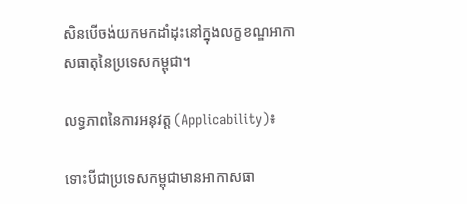សិនបើចង់យកមកដាំដុះនៅក្នុងលក្ខខណ្ឌអាកាសធាតុនៃប្រទេសកម្ពុជា។

លទ្ធភាពនៃការអនុវត្ត (Applicability)៖

ទោះបីជាប្រទេសកម្ពុជាមានអាកាសធា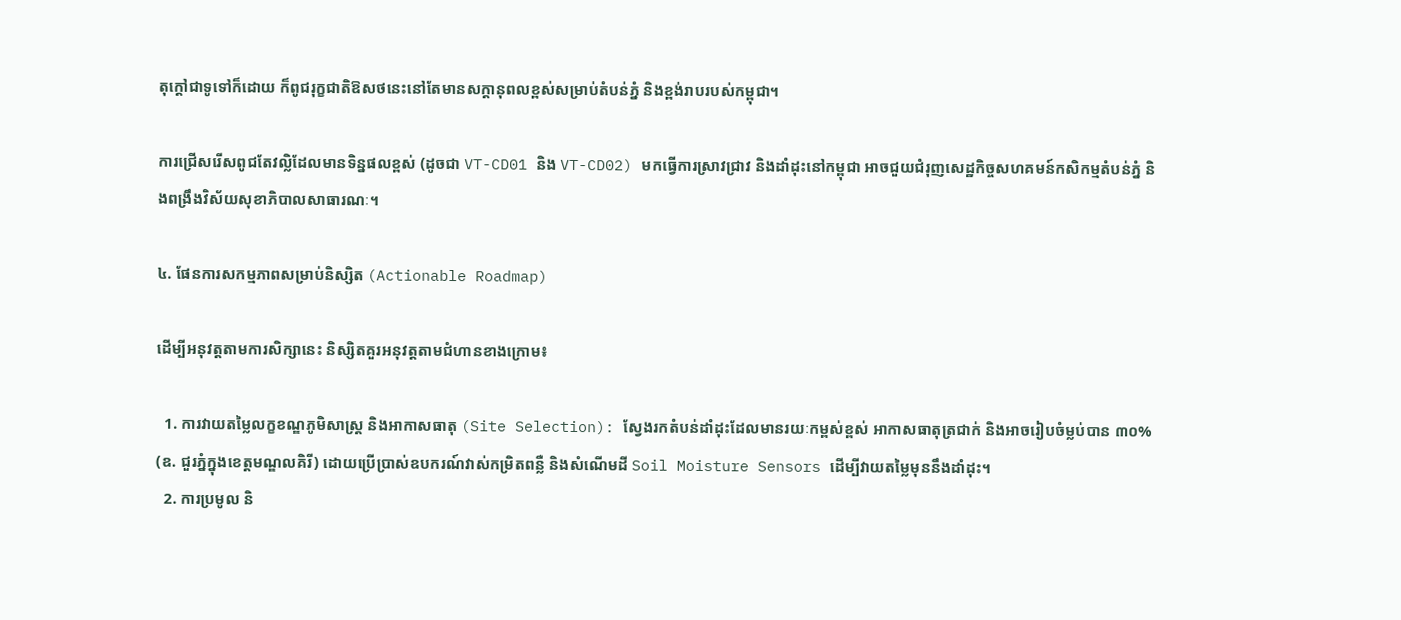តុក្តៅជាទូទៅក៏ដោយ ក៏ពូជរុក្ខជាតិឱសថនេះនៅតែមានសក្តានុពលខ្ពស់សម្រាប់តំបន់ភ្នំ និងខ្ពង់រាបរបស់កម្ពុជា។

ការជ្រើសរើសពូជតែវល្លិដែលមានទិន្នផលខ្ពស់ (ដូចជា VT-CD01 និង VT-CD02) មកធ្វើការស្រាវជ្រាវ និងដាំដុះនៅកម្ពុជា អាចជួយជំរុញសេដ្ឋកិច្ចសហគមន៍កសិកម្មតំបន់ភ្នំ និងពង្រឹងវិស័យសុខាភិបាលសាធារណៈ។

៤. ផែនការសកម្មភាពសម្រាប់និស្សិត (Actionable Roadmap)

ដើម្បីអនុវត្តតាមការសិក្សានេះ និស្សិតគួរអនុវត្តតាមជំហានខាងក្រោម៖

  1. ការវាយតម្លៃលក្ខខណ្ឌភូមិសាស្ត្រ និងអាកាសធាតុ (Site Selection): ស្វែងរកតំបន់ដាំដុះដែលមានរយៈកម្ពស់ខ្ពស់ អាកាសធាតុត្រជាក់ និងអាចរៀបចំម្លប់បាន ៣០% (ឧ. ជួរភ្នំក្នុងខេត្តមណ្ឌលគិរី) ដោយប្រើប្រាស់ឧបករណ៍វាស់កម្រិតពន្លឺ និងសំណើមដី Soil Moisture Sensors ដើម្បីវាយតម្លៃមុននឹងដាំដុះ។
  2. ការប្រមូល និ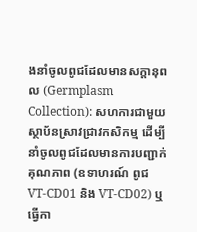ងនាំចូលពូជដែលមានសក្តានុពល (Germplasm Collection): សហការជាមួយស្ថាប័នស្រាវជ្រាវកសិកម្ម ដើម្បីនាំចូលពូជដែលមានការបញ្ជាក់គុណភាព (ឧទាហរណ៍ ពូជ VT-CD01 និង VT-CD02) ឬធ្វើកា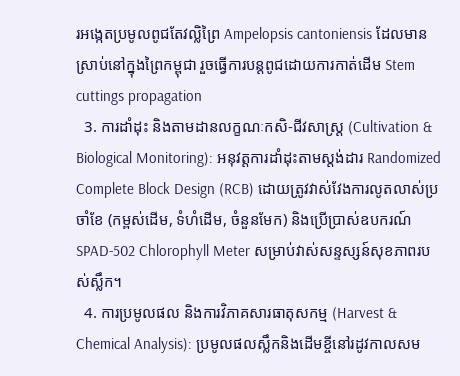រអង្កេតប្រមូលពូជតែវល្លិព្រៃ Ampelopsis cantoniensis ដែលមានស្រាប់នៅក្នុងព្រៃកម្ពុជា រួចធ្វើការបន្តពូជដោយការកាត់ដើម Stem cuttings propagation
  3. ការដាំដុះ និងតាមដានលក្ខណៈកសិ-ជីវសាស្ត្រ (Cultivation & Biological Monitoring): អនុវត្តការដាំដុះតាមស្តង់ដារ Randomized Complete Block Design (RCB) ដោយត្រូវវាស់វែងការលូតលាស់ប្រចាំខែ (កម្ពស់ដើម, ទំហំដើម, ចំនួនមែក) និងប្រើប្រាស់ឧបករណ៍ SPAD-502 Chlorophyll Meter សម្រាប់វាស់សន្ទស្សន៍សុខភាពរបស់ស្លឹក។
  4. ការប្រមូលផល និងការវិភាគសារធាតុសកម្ម (Harvest & Chemical Analysis): ប្រមូលផលស្លឹកនិងដើមខ្ចីនៅរដូវកាលសម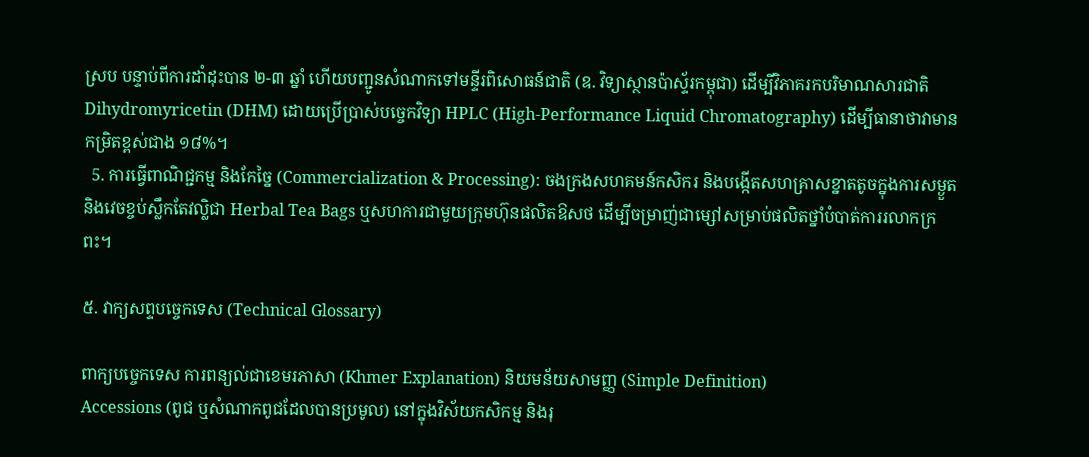ស្រប បន្ទាប់ពីការដាំដុះបាន ២-៣ ឆ្នាំ ហើយបញ្ជូនសំណាកទៅមន្ទីរពិសោធន៍ជាតិ (ឧ. វិទ្យាស្ថានប៉ាស្ទ័រកម្ពុជា) ដើម្បីវិភាគរកបរិមាណសារជាតិ Dihydromyricetin (DHM) ដោយប្រើប្រាស់បច្ចេកវិទ្យា HPLC (High-Performance Liquid Chromatography) ដើម្បីធានាថាវាមានកម្រិតខ្ពស់ជាង ១៨%។
  5. ការធ្វើពាណិជ្ជកម្ម និងកែច្នៃ (Commercialization & Processing): ចងក្រងសហគមន៍កសិករ និងបង្កើតសហគ្រាសខ្នាតតូចក្នុងការសម្ងួត និងវេចខ្ចប់ស្លឹកតែវល្លិជា Herbal Tea Bags ឬសហការជាមួយក្រុមហ៊ុនផលិតឱសថ ដើម្បីចម្រាញ់ជាម្សៅសម្រាប់ផលិតថ្នាំបំបាត់ការរលាកក្រពះ។

៥. វាក្យសព្ទបច្ចេកទេស (Technical Glossary)

ពាក្យបច្ចេកទេស ការពន្យល់ជាខេមរភាសា (Khmer Explanation) និយមន័យសាមញ្ញ (Simple Definition)
Accessions (ពូជ ឬសំណាកពូជដែលបានប្រមូល) នៅក្នុងវិស័យកសិកម្ម និងរុ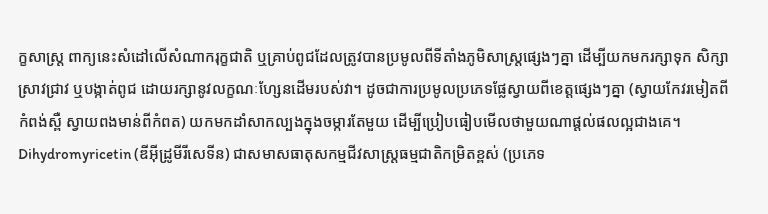ក្ខសាស្ត្រ ពាក្យនេះសំដៅលើសំណាករុក្ខជាតិ ឬគ្រាប់ពូជដែលត្រូវបានប្រមូលពីទីតាំងភូមិសាស្ត្រផ្សេងៗគ្នា ដើម្បីយកមករក្សាទុក សិក្សាស្រាវជ្រាវ ឬបង្កាត់ពូជ ដោយរក្សានូវលក្ខណៈហ្សែនដើមរបស់វា។ ដូចជាការប្រមូលប្រភេទផ្លែស្វាយពីខេត្តផ្សេងៗគ្នា (ស្វាយកែវរមៀតពីកំពង់ស្ពឺ ស្វាយពងមាន់ពីកំពត) យកមកដាំសាកល្បងក្នុងចម្ការតែមួយ ដើម្បីប្រៀបធៀបមើលថាមួយណាផ្តល់ផលល្អជាងគេ។
Dihydromyricetin (ឌីអ៊ីដ្រូមីរីសេទីន) ជាសមាសធាតុសកម្មជីវសាស្រ្តធម្មជាតិកម្រិតខ្ពស់ (ប្រភេទ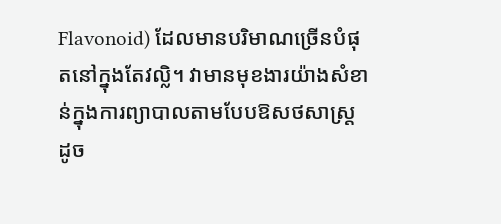Flavonoid) ដែលមានបរិមាណច្រើនបំផុតនៅក្នុងតែវល្លិ។ វាមានមុខងារយ៉ាងសំខាន់ក្នុងការព្យាបាលតាមបែបឱសថសាស្ត្រ ដូច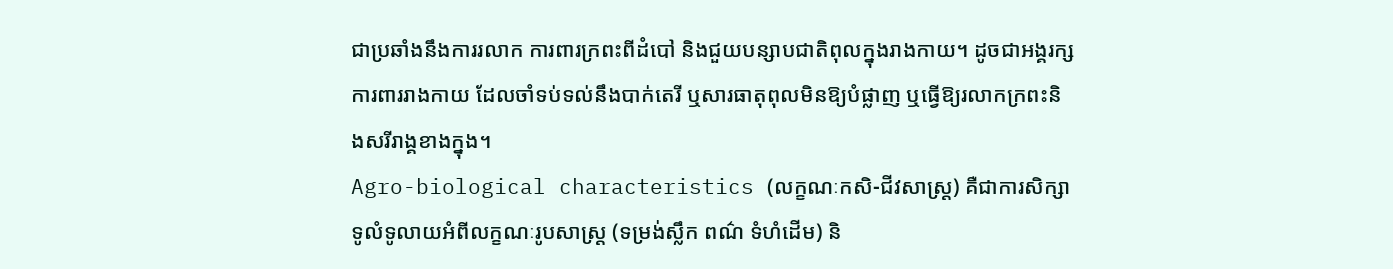ជាប្រឆាំងនឹងការរលាក ការពារក្រពះពីដំបៅ និងជួយបន្សាបជាតិពុលក្នុងរាងកាយ។ ដូចជាអង្គរក្សការពាររាងកាយ ដែលចាំទប់ទល់នឹងបាក់តេរី ឬសារធាតុពុលមិនឱ្យបំផ្លាញ ឬធ្វើឱ្យរលាកក្រពះនិងសរីរាង្គខាងក្នុង។
Agro-biological characteristics (លក្ខណៈកសិ-ជីវសាស្ត្រ) គឺជាការសិក្សាទូលំទូលាយអំពីលក្ខណៈរូបសាស្ត្រ (ទម្រង់ស្លឹក ពណ៌ ទំហំដើម) និ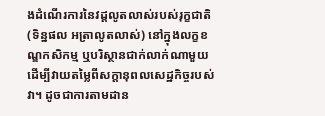ងដំណើរការនៃវដ្តលូតលាស់របស់រុក្ខជាតិ (ទិន្នផល អត្រាលូតលាស់) នៅក្នុងលក្ខខណ្ឌកសិកម្ម ឬបរិស្ថានជាក់លាក់ណាមួយ ដើម្បីវាយតម្លៃពីសក្តានុពលសេដ្ឋកិច្ចរបស់វា។ ដូចជាការតាមដាន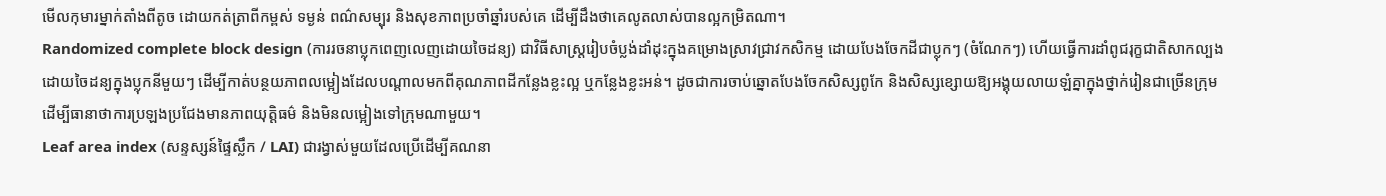មើលកុមារម្នាក់តាំងពីតូច ដោយកត់ត្រាពីកម្ពស់ ទម្ងន់ ពណ៌សម្បុរ និងសុខភាពប្រចាំឆ្នាំរបស់គេ ដើម្បីដឹងថាគេលូតលាស់បានល្អកម្រិតណា។
Randomized complete block design (ការរចនាប្លុកពេញលេញដោយចៃដន្យ) ជាវិធីសាស្ត្ររៀបចំប្លង់ដាំដុះក្នុងគម្រោងស្រាវជ្រាវកសិកម្ម ដោយបែងចែកដីជាប្លុកៗ (ចំណែកៗ) ហើយធ្វើការដាំពូជរុក្ខជាតិសាកល្បងដោយចៃដន្យក្នុងប្លុកនីមួយៗ ដើម្បីកាត់បន្ថយភាពលម្អៀងដែលបណ្តាលមកពីគុណភាពដីកន្លែងខ្លះល្អ ឬកន្លែងខ្លះអន់។ ដូចជាការចាប់ឆ្នោតបែងចែកសិស្សពូកែ និងសិស្សខ្សោយឱ្យអង្គុយលាយឡំគ្នាក្នុងថ្នាក់រៀនជាច្រើនក្រុម ដើម្បីធានាថាការប្រឡងប្រជែងមានភាពយុត្តិធម៌ និងមិនលម្អៀងទៅក្រុមណាមួយ។
Leaf area index (សន្ទស្សន៍ផ្ទៃស្លឹក / LAI) ជារង្វាស់មួយដែលប្រើដើម្បីគណនា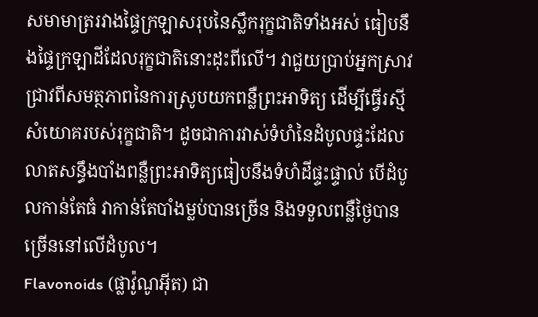សមាមាត្ររវាងផ្ទៃក្រឡាសរុបនៃស្លឹករុក្ខជាតិទាំងអស់ ធៀបនឹងផ្ទៃក្រឡាដីដែលរុក្ខជាតិនោះដុះពីលើ។ វាជួយប្រាប់អ្នកស្រាវជ្រាវពីសមត្ថភាពនៃការស្រូបយកពន្លឺព្រះអាទិត្យ ដើម្បីធ្វើរស្មីសំយោគរបស់រុក្ខជាតិ។ ដូចជាការវាស់ទំហំនៃដំបូលផ្ទះដែលលាតសន្ធឹងបាំងពន្លឺព្រះអាទិត្យធៀបនឹងទំហំដីផ្ទះផ្ទាល់ បើដំបូលកាន់តែធំ វាកាន់តែបាំងម្លប់បានច្រើន និងទទួលពន្លឺថ្ងៃបានច្រើននៅលើដំបូល។
Flavonoids (ផ្លាវ៉ូណូអ៊ីត) ជា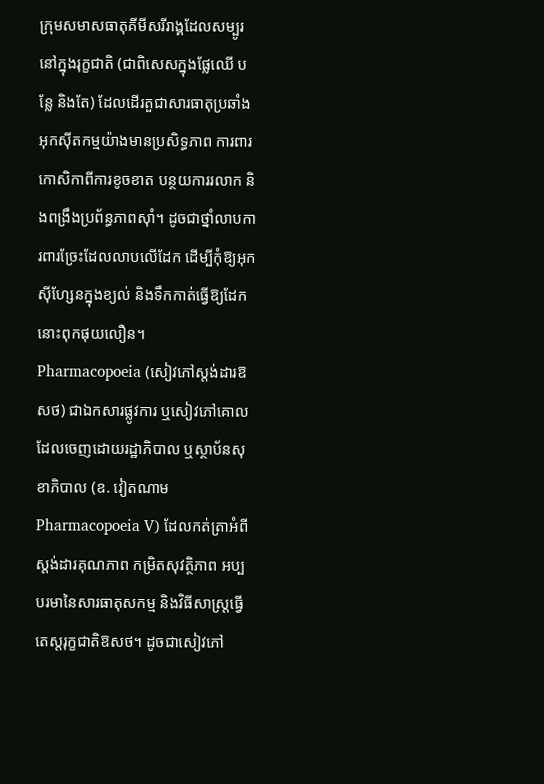ក្រុមសមាសធាតុគីមីសរីរាង្គដែលសម្បូរនៅក្នុងរុក្ខជាតិ (ជាពិសេសក្នុងផ្លែឈើ បន្លែ និងតែ) ដែលដើរតួជាសារធាតុប្រឆាំងអុកស៊ីតកម្មយ៉ាងមានប្រសិទ្ធភាព ការពារកោសិកាពីការខូចខាត បន្ថយការរលាក និងពង្រឹងប្រព័ន្ធភាពស៊ាំ។ ដូចជាថ្នាំលាបការពារច្រែះដែលលាបលើដែក ដើម្បីកុំឱ្យអុកស៊ីហ្សែនក្នុងខ្យល់ និងទឹកកាត់ធ្វើឱ្យដែកនោះពុកផុយលឿន។
Pharmacopoeia (សៀវភៅស្តង់ដារឱសថ) ជាឯកសារផ្លូវការ ឬសៀវភៅគោលដែលចេញដោយរដ្ឋាភិបាល ឬស្ថាប័នសុខាភិបាល (ឧ. វៀតណាម Pharmacopoeia V) ដែលកត់ត្រាអំពីស្តង់ដារគុណភាព កម្រិតសុវត្ថិភាព អប្បបរមានៃសារធាតុសកម្ម និងវិធីសាស្ត្រធ្វើតេស្តរុក្ខជាតិឱសថ។ ដូចជាសៀវភៅ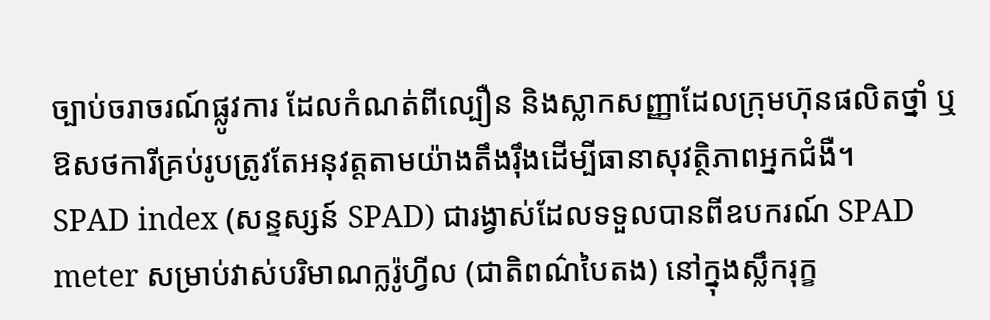ច្បាប់ចរាចរណ៍ផ្លូវការ ដែលកំណត់ពីល្បឿន និងស្លាកសញ្ញាដែលក្រុមហ៊ុនផលិតថ្នាំ ឬឱសថការីគ្រប់រូបត្រូវតែអនុវត្តតាមយ៉ាងតឹងរ៉ឹងដើម្បីធានាសុវត្ថិភាពអ្នកជំងឺ។
SPAD index (សន្ទស្សន៍ SPAD) ជារង្វាស់ដែលទទួលបានពីឧបករណ៍ SPAD meter សម្រាប់វាស់បរិមាណក្លរ៉ូហ្វីល (ជាតិពណ៌បៃតង) នៅក្នុងស្លឹករុក្ខ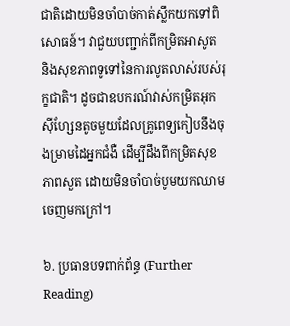ជាតិដោយមិនចាំបាច់កាត់ស្លឹកយកទៅពិសោធន៍។ វាជួយបញ្ជាក់ពីកម្រិតអាសូត និងសុខភាពទូទៅនៃការលូតលាស់របស់រុក្ខជាតិ។ ដូចជាឧបករណ៍វាស់កម្រិតអុកស៊ីហ្សែនតូចមួយដែលគ្រូពេទ្យកៀបនឹងចុងម្រាមដៃអ្នកជំងឺ ដើម្បីដឹងពីកម្រិតសុខភាពសួត ដោយមិនចាំបាច់បូមយកឈាមចេញមកក្រៅ។

៦. ប្រធានបទពាក់ព័ន្ធ (Further Reading)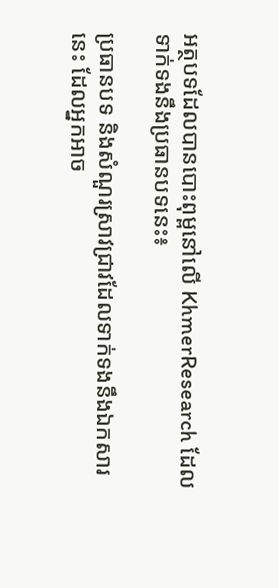អត្ថបទដែលបានបោះពុម្ពនៅលើ KhmerResearch ដែលទាក់ទងនឹងប្រធានបទនេះ៖

ប្រធានបទ និងសំណួរស្រាវជ្រាវដែលទាក់ទងនឹងឯកសារនេះ ដែលអ្នកអាច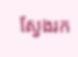ស្វែងរក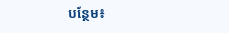បន្ថែម៖